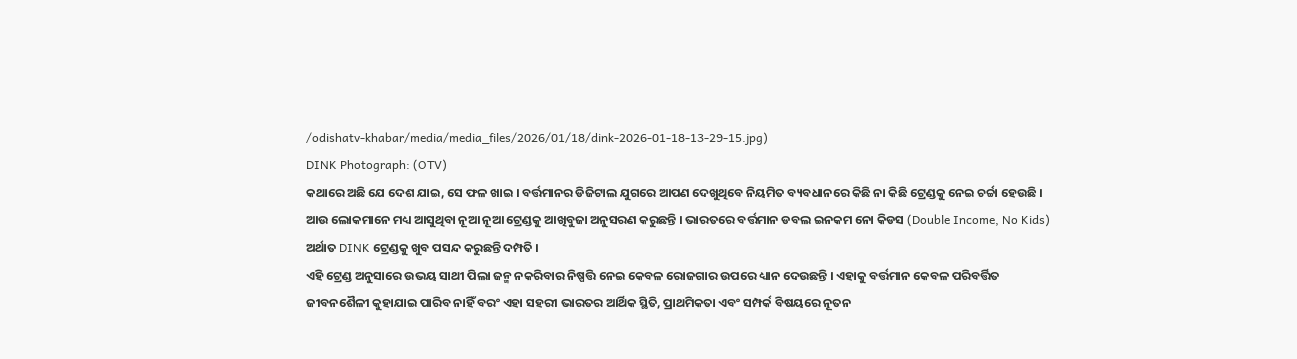/odishatv-khabar/media/media_files/2026/01/18/dink-2026-01-18-13-29-15.jpg)
DINK Photograph: (OTV)
କଥାରେ ଅଛି ଯେ ଦେଶ ଯାଇ, ସେ ଫଳ ଖାଇ । ବର୍ତ୍ତମାନର ଡିଜିଟାଲ ଯୁଗରେ ଆପଣ ଦେଖୁଥିବେ ନିୟମିତ ବ୍ୟବଧାନରେ କିଛି ନା କିଛି ଟ୍ରେଣ୍ଡକୁ ନେଇ ଚର୍ଚ୍ଚା ହେଉଛି । ଆଉ ଲୋକମାନେ ମଧ୍ୟ ଆସୁଥିବା ନୂଆ ନୂଆ ଟ୍ରେଣ୍ଡକୁ ଆଖିବୁଜା ଅନୁସରଣ କରୁଛନ୍ତି । ଭାରତରେ ବର୍ତ୍ତମାନ ଡବଲ ଇନକମ ନୋ କିଡସ (Double Income, No Kids) ଅର୍ଥାତ DINK ଟ୍ରେଣ୍ଡକୁ ଖୁବ ପସନ୍ଦ କରୁଛନ୍ତି ଦମ୍ପତି ।
ଏହି ଟ୍ରେଣ୍ଡ ଅନୁସାରେ ଉଭୟ ସାଥୀ ପିଲା ଜନ୍ମ ନକରିବାର ନିଷ୍ପତ୍ତି ନେଇ କେବଳ ରୋଜଗାର ଉପରେ ଧ୍ୟାନ ଦେଉଛନ୍ତି । ଏହାକୁ ବର୍ତ୍ତମାନ କେବଳ ପରିବର୍ତ୍ତିତ ଜୀବନଶୈଳୀ କୁହାଯାଇ ପାରିବ ନାହିଁ ବରଂ ଏହା ସହରୀ ଭାରତର ଆର୍ଥିକ ସ୍ଥିତି, ପ୍ରାଥମିକତା ଏବଂ ସମ୍ପର୍କ ବିଷୟରେ ନୂତନ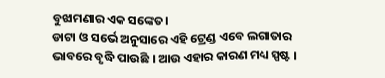ବୁଝାମଣାର ଏକ ସଙ୍କେତ।
ଡାଟା ଓ ସର୍ଭେ ଅନୁସାରେ ଏହି ଟ୍ରେଣ୍ଡ ଏବେ ଲଗାତାର ଭାବରେ ବୃଦ୍ଧି ପାଉଛି । ଆଉ ଏହାର କାରଣ ମଧ୍ୟ ସ୍ପଷ୍ଟ ।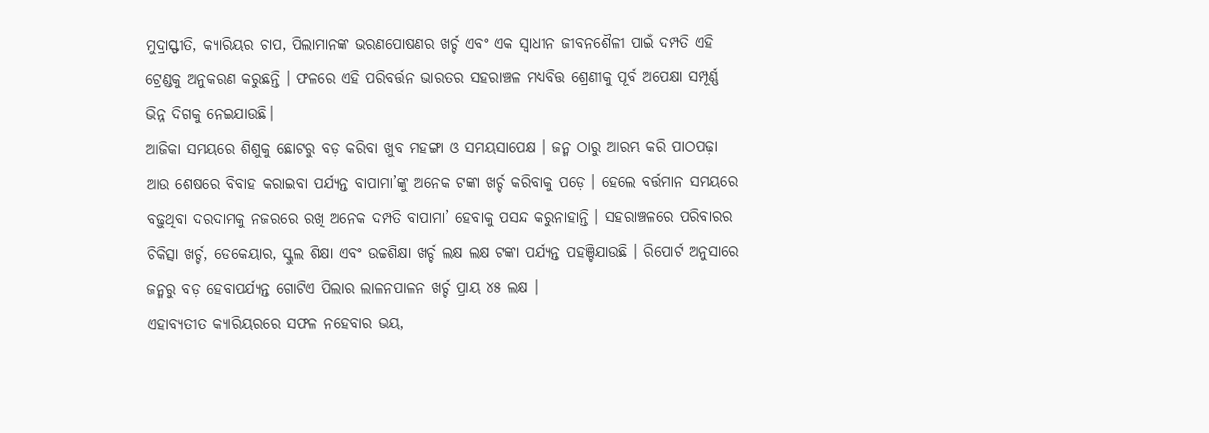ମୁଦ୍ରାସ୍ଫୀତି, କ୍ୟାରିୟର ଚାପ, ପିଲାମାନଙ୍କ ଭରଣପୋଷଣର ଖର୍ଚ୍ଚ ଏବଂ ଏକ ସ୍ୱାଧୀନ ଜୀବନଶୈଳୀ ପାଇଁ ଦମ୍ପତି ଏହି ଟ୍ରେଣ୍ଡକୁ ଅନୁକରଣ କରୁଛନ୍ତି । ଫଳରେ ଏହି ପରିବର୍ତ୍ତନ ଭାରତର ସହରାଞ୍ଚଳ ମଧ୍ୟବିତ୍ତ ଶ୍ରେଣୀକୁ ପୂର୍ବ ଅପେକ୍ଷା ସମ୍ପୂର୍ଣ୍ଣ ଭିନ୍ନ ଦିଗକୁ ନେଇଯାଉଛି।
ଆଜିକା ସମୟରେ ଶିଶୁକୁ ଛୋଟରୁ ବଡ଼ କରିବା ଖୁବ ମହଙ୍ଗା ଓ ସମୟସାପେକ୍ଷ । ଜନ୍ମ ଠାରୁ ଆରମ୍ଭ କରି ପାଠପଢ଼ା ଆଉ ଶେଷରେ ବିବାହ କରାଇବା ପର୍ଯ୍ୟନ୍ତ ବାପାମା’ଙ୍କୁ ଅନେକ ଟଙ୍କା ଖର୍ଚ୍ଚ କରିବାକୁ ପଡ଼େ । ହେଲେ ବର୍ତ୍ତମାନ ସମୟରେ ବଢ଼ୁଥିବା ଦରଦାମକୁ ନଜରରେ ରଖି ଅନେକ ଦମ୍ପତି ବାପାମା’ ହେବାକୁ ପସନ୍ଦ କରୁନାହାନ୍ତି । ସହରାଞ୍ଚଳରେ ପରିବାରର ଚିକିତ୍ସା ଖର୍ଚ୍ଚ, ଡେକେୟାର, ସ୍କୁଲ ଶିକ୍ଷା ଏବଂ ଉଚ୍ଚଶିକ୍ଷା ଖର୍ଚ୍ଚ ଲକ୍ଷ ଲକ୍ଷ ଟଙ୍କା ପର୍ଯ୍ୟନ୍ତ ପହଞ୍ଚିଯାଉଛି । ରିପୋର୍ଟ ଅନୁସାରେ ଜନ୍ମରୁ ବଡ଼ ହେବାପର୍ଯ୍ୟନ୍ତ ଗୋଟିଏ ପିଲାର ଲାଳନପାଳନ ଖର୍ଚ୍ଚ ପ୍ରାୟ ୪୫ ଲକ୍ଷ ।
ଏହାବ୍ୟତୀତ କ୍ୟାରିୟରରେ ସଫଳ ନହେବାର ଭୟ,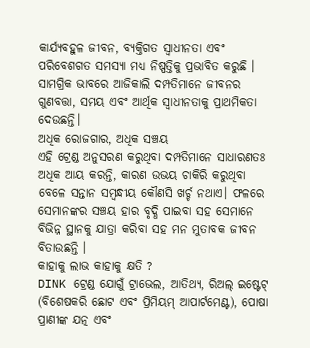କାର୍ଯ୍ୟବହୁଳ ଜୀବନ, ବ୍ୟକ୍ତିଗତ ସ୍ୱାଧୀନତା ଏବଂ ପରିବେଶଗତ ସମସ୍ୟା ମଧ୍ୟ ନିଷ୍ପତ୍ତିକୁ ପ୍ରଭାବିତ କରୁଛି । ସାମଗ୍ରିକ ଭାବରେ ଆଜିକାଲି ଦମ୍ପତିମାନେ ଜୀବନର ଗୁଣବତ୍ତା, ସମୟ ଏବଂ ଆର୍ଥିକ ସ୍ୱାଧୀନତାକୁ ପ୍ରାଥମିକତା ଦେଉଛନ୍ତି।
ଅଧିକ ରୋଜଗାର, ଅଧିକ ସଞ୍ଚୟ
ଏହି ଟ୍ରେଣ୍ଡ ଅନୁସରଣ କରୁଥିବା ଦମ୍ପତିମାନେ ସାଧାରଣତଃ ଅଧିକ ଆୟ କରନ୍ତି, କାରଣ ଉଭୟ ଚାକିରି କରୁଥିବା ବେଳେ ସନ୍ତାନ ସମ୍ବନ୍ଧୀୟ କୌଣସି ଖର୍ଚ୍ଚ ନଥାଏ। ଫଳରେ ସେମାନଙ୍କର ସଞ୍ଚୟ ହାର ବୃଦ୍ଧି ପାଇବା ସହ ସେମାନେ ବିଭିନ୍ନ ସ୍ଥାନକୁ ଯାତ୍ରା କରିବା ସହ ମନ ମୁତାବକ ଜୀବନ ବିତାଉଛନ୍ତି ।
କାହାକୁ ଲାଭ କାହାକୁ କ୍ଷତି ?
DINK ଟ୍ରେଣ୍ଡ ଯୋଗୁଁ ଟ୍ରାଭେଲ, ଆତିଥ୍ୟ, ରିଅଲ୍ ଇଷ୍ଟେଟ୍ (ବିଶେଷକରି ଛୋଟ ଏବଂ ପ୍ରିମିୟମ୍ ଆପାର୍ଟମେଣ୍ଟ), ପୋଷା ପ୍ରାଣୀଙ୍କ ଯତ୍ନ ଏବଂ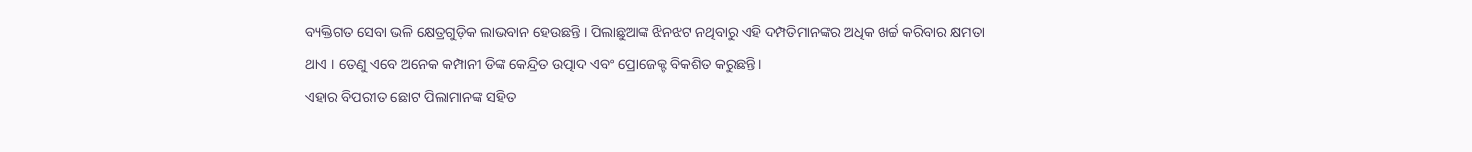ବ୍ୟକ୍ତିଗତ ସେବା ଭଳି କ୍ଷେତ୍ରଗୁଡ଼ିକ ଲାଭବାନ ହେଉଛନ୍ତି । ପିଲାଛୁଆଙ୍କ ଝିନଝଟ ନଥିବାରୁ ଏହି ଦମ୍ପତିମାନଙ୍କର ଅଧିକ ଖର୍ଚ୍ଚ କରିବାର କ୍ଷମତା ଥାଏ । ତେଣୁ ଏବେ ଅନେକ କମ୍ପାନୀ ଡିଙ୍କ କେନ୍ଦ୍ରିତ ଉତ୍ପାଦ ଏବଂ ପ୍ରୋଜେକ୍ଟ ବିକଶିତ କରୁଛନ୍ତି।
ଏହାର ବିପରୀତ ଛୋଟ ପିଲାମାନଙ୍କ ସହିତ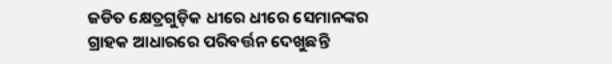ଜଡିତ କ୍ଷେତ୍ରଗୁଡ଼ିକ ଧୀରେ ଧୀରେ ସେମାନଙ୍କର ଗ୍ରାହକ ଆଧାରରେ ପରିବର୍ତ୍ତନ ଦେଖୁଛନ୍ତି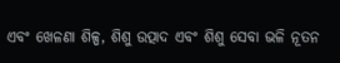ଏବଂ ଖେଳଣା ଶିଳ୍ପ, ଶିଶୁ ଉତ୍ପାଦ ଏବଂ ଶିଶୁ ସେବା ଭଳି ନୂତନ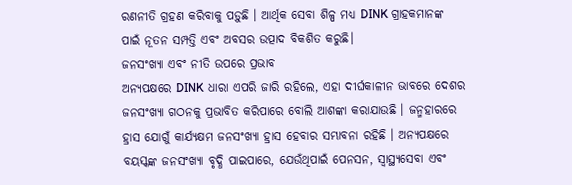ରଣନୀତି ଗ୍ରହଣ କରିବାକୁ ପଡ଼ୁଛି । ଆର୍ଥିକ ସେବା ଶିଳ୍ପ ମଧ୍ୟ DINK ଗ୍ରାହକମାନଙ୍କ ପାଇଁ ନୂତନ ସମ୍ପତ୍ତି ଏବଂ ଅବସର ଉତ୍ପାଦ ବିକଶିତ କରୁଛି।
ଜନସଂଖ୍ୟା ଏବଂ ନୀତି ଉପରେ ପ୍ରଭାବ
ଅନ୍ୟପକ୍ଷରେ DINK ଧାରା ଏପରି ଜାରି ରହିଲେ, ଏହା ଦୀର୍ଘକାଳୀନ ଭାବରେ ଦେଶର ଜନସଂଖ୍ୟା ଗଠନକୁ ପ୍ରଭାବିତ କରିପାରେ ବୋଲି ଆଶଙ୍କା କରାଯାଉଛି । ଜନ୍ମହାରରେ ହ୍ରାସ ଯୋଗୁଁ କାର୍ଯ୍ୟକ୍ଷମ ଜନସଂଖ୍ୟା ହ୍ରାସ ହେବାର ସମ୍ଭାବନା ରହିଛି । ଅନ୍ୟପକ୍ଷରେ ବୟସ୍କଙ୍କ ଜନସଂଖ୍ୟା ବୃଦ୍ଧି ପାଇପାରେ, ଯେଉଁଥିପାଇଁ ପେନସନ, ସ୍ୱାସ୍ଥ୍ୟସେବା ଏବଂ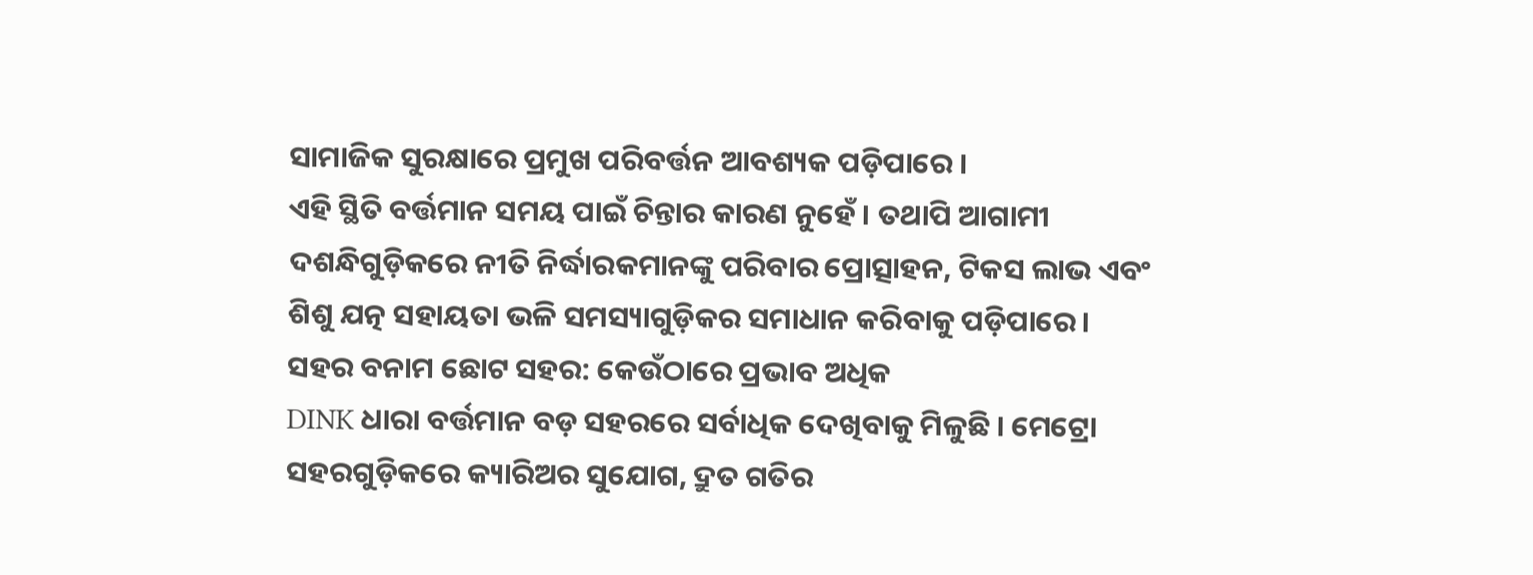ସାମାଜିକ ସୁରକ୍ଷାରେ ପ୍ରମୁଖ ପରିବର୍ତ୍ତନ ଆବଶ୍ୟକ ପଡ଼ିପାରେ ।
ଏହି ସ୍ଥିତି ବର୍ତ୍ତମାନ ସମୟ ପାଇଁ ଚିନ୍ତାର କାରଣ ନୁହେଁ । ତଥାପି ଆଗାମୀ ଦଶନ୍ଧିଗୁଡ଼ିକରେ ନୀତି ନିର୍ଦ୍ଧାରକମାନଙ୍କୁ ପରିବାର ପ୍ରୋତ୍ସାହନ, ଟିକସ ଲାଭ ଏବଂ ଶିଶୁ ଯତ୍ନ ସହାୟତା ଭଳି ସମସ୍ୟାଗୁଡ଼ିକର ସମାଧାନ କରିବାକୁ ପଡ଼ିପାରେ।
ସହର ବନାମ ଛୋଟ ସହର: କେଉଁଠାରେ ପ୍ରଭାବ ଅଧିକ
DINK ଧାରା ବର୍ତ୍ତମାନ ବଡ଼ ସହରରେ ସର୍ବାଧିକ ଦେଖିବାକୁ ମିଳୁଛି । ମେଟ୍ରୋ ସହରଗୁଡ଼ିକରେ କ୍ୟାରିଅର ସୁଯୋଗ, ଦ୍ରୁତ ଗତିର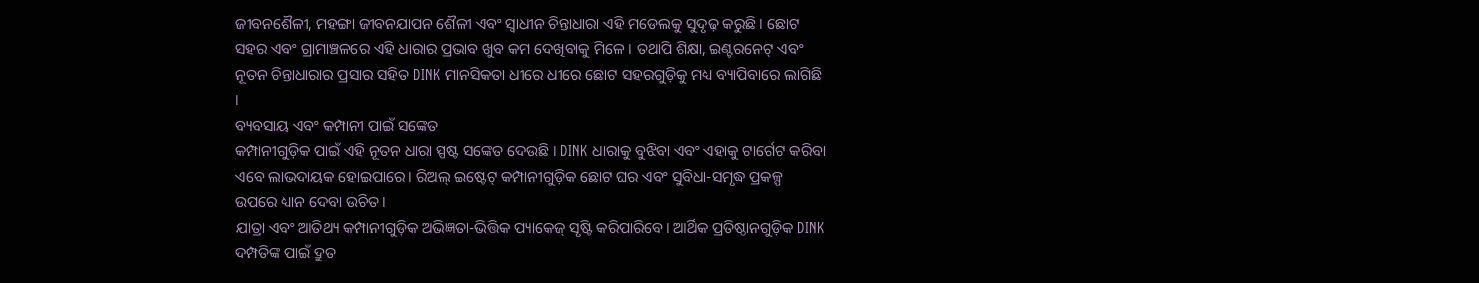ଜୀବନଶୈଳୀ, ମହଙ୍ଗା ଜୀବନଯାପନ ଶୈଳୀ ଏବଂ ସ୍ୱାଧୀନ ଚିନ୍ତାଧାରା ଏହି ମଡେଲକୁ ସୁଦୃଢ଼ କରୁଛି । ଛୋଟ ସହର ଏବଂ ଗ୍ରାମାଞ୍ଚଳରେ ଏହି ଧାରାର ପ୍ରଭାବ ଖୁବ କମ ଦେଖିବାକୁ ମିଳେ । ତଥାପି ଶିକ୍ଷା, ଇଣ୍ଟରନେଟ୍ ଏବଂ ନୂତନ ଚିନ୍ତାଧାରାର ପ୍ରସାର ସହିତ DINK ମାନସିକତା ଧୀରେ ଧୀରେ ଛୋଟ ସହରଗୁଡ଼ିକୁ ମଧ୍ୟ ବ୍ୟାପିବାରେ ଲାଗିଛି ।
ବ୍ୟବସାୟ ଏବଂ କମ୍ପାନୀ ପାଇଁ ସଙ୍କେତ
କମ୍ପାନୀଗୁଡ଼ିକ ପାଇଁ ଏହି ନୂତନ ଧାରା ସ୍ପଷ୍ଟ ସଙ୍କେତ ଦେଉଛି । DINK ଧାରାକୁ ବୁଝିବା ଏବଂ ଏହାକୁ ଟାର୍ଗେଟ କରିବା ଏବେ ଲାଭଦାୟକ ହୋଇପାରେ। ରିଅଲ୍ ଇଷ୍ଟେଟ୍ କମ୍ପାନୀଗୁଡ଼ିକ ଛୋଟ ଘର ଏବଂ ସୁବିଧା-ସମୃଦ୍ଧ ପ୍ରକଳ୍ପ ଉପରେ ଧ୍ୟାନ ଦେବା ଉଚିତ।
ଯାତ୍ରା ଏବଂ ଆତିଥ୍ୟ କମ୍ପାନୀଗୁଡ଼ିକ ଅଭିଜ୍ଞତା-ଭିତ୍ତିକ ପ୍ୟାକେଜ୍ ସୃଷ୍ଟି କରିପାରିବେ। ଆର୍ଥିକ ପ୍ରତିଷ୍ଠାନଗୁଡ଼ିକ DINK ଦମ୍ପତିଙ୍କ ପାଇଁ ଦ୍ରୁତ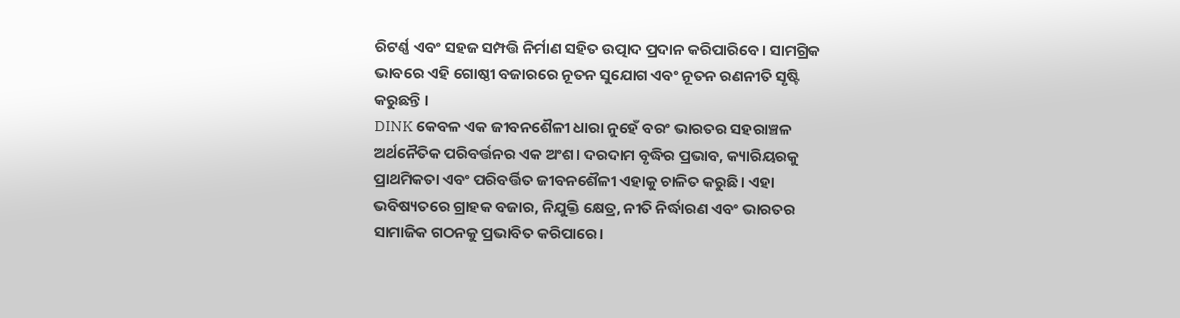ରିଟର୍ଣ୍ଣ ଏବଂ ସହଜ ସମ୍ପତ୍ତି ନିର୍ମାଣ ସହିତ ଉତ୍ପାଦ ପ୍ରଦାନ କରିପାରିବେ। ସାମଗ୍ରିକ ଭାବରେ ଏହି ଗୋଷ୍ଠୀ ବଜାରରେ ନୂତନ ସୁଯୋଗ ଏବଂ ନୂତନ ରଣନୀତି ସୃଷ୍ଟି କରୁଛନ୍ତି ।
DINK କେବଳ ଏକ ଜୀବନଶୈଳୀ ଧାରା ନୁହେଁ ବରଂ ଭାରତର ସହରାଞ୍ଚଳ ଅର୍ଥନୈତିକ ପରିବର୍ତ୍ତନର ଏକ ଅଂଶ। ଦରଦାମ ବୃଦ୍ଧିର ପ୍ରଭାବ, କ୍ୟାରିୟରକୁ ପ୍ରାଥମିକତା ଏବଂ ପରିବର୍ତ୍ତିତ ଜୀବନଶୈଳୀ ଏହାକୁ ଚାଳିତ କରୁଛି। ଏହା ଭବିଷ୍ୟତରେ ଗ୍ରାହକ ବଜାର, ନିଯୁକ୍ତି କ୍ଷେତ୍ର, ନୀତି ନିର୍ଦ୍ଧାରଣ ଏବଂ ଭାରତର ସାମାଜିକ ଗଠନକୁ ପ୍ରଭାବିତ କରିପାରେ।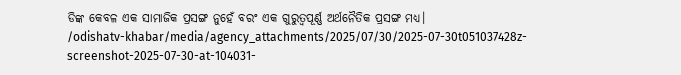ଡିଙ୍କ କେବଳ ଏକ ସାମାଜିକ ପ୍ରସଙ୍ଗ ନୁହେଁ ବରଂ ଏକ ଗୁରୁତ୍ୱପୂର୍ଣ୍ଣ ଅର୍ଥନୈତିକ ପ୍ରସଙ୍ଗ ମଧ୍ୟ।
/odishatv-khabar/media/agency_attachments/2025/07/30/2025-07-30t051037428z-screenshot-2025-07-30-at-104031-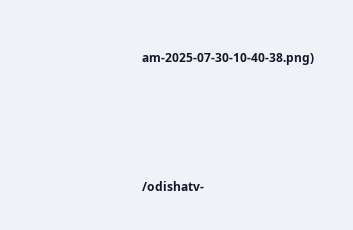am-2025-07-30-10-40-38.png)




/odishatv-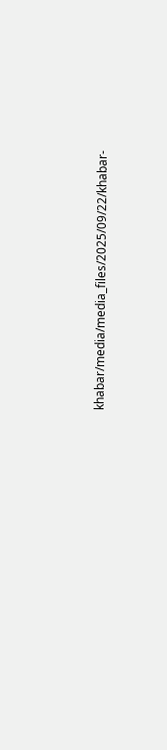khabar/media/media_files/2025/09/22/khabar-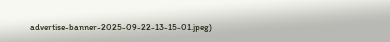advertise-banner-2025-09-22-13-15-01.jpeg)